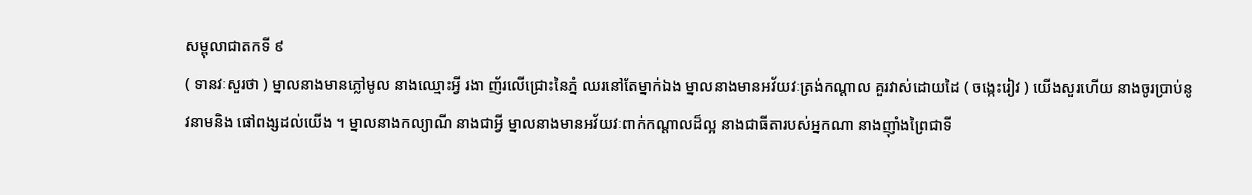សម្ពុលាជាតកទី ៩
( ទានវៈសួរថា ) ម្នាលនាងមានភ្លៅមូល នាងឈ្មោះអ្វី រងា ញ័រលើជ្រោះនៃភ្នំ ឈរនៅតែម្នាក់ឯង ម្នាលនាងមានអវ័យវៈត្រង់កណ្តាល គួរវាស់ដោយដៃ ( ចង្កេះរៀវ ) យើងសួរហើយ នាងចូរប្រាប់នូវនាមនិង ផៅពង្សដល់យើង ។ ម្នាលនាងកល្យាណី នាងជាអ្វី ម្នាលនាងមានអវ័យវៈពាក់កណ្តាលដ៏ល្អ នាងជាធីតារបស់អ្នកណា នាងញ៉ាំងព្រៃជាទី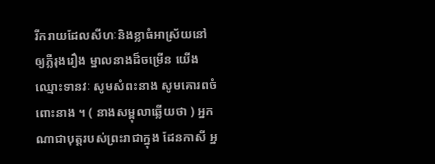រីករាយដែលសីហៈនិងខ្លាធំអាស្រ័យនៅឲ្យភ្លឺរុងរឿង ម្នាលនាងដ៏ចម្រើន យើងឈ្មោះទានវៈ សូមសំពះនាង សូមគោរពចំពោះនាង ។ ( នាងសម្ពុលាឆ្លើយថា ) អ្នកណាជាបុត្តរបស់ព្រះរាជាក្នុង ដែនកាសី អ្ន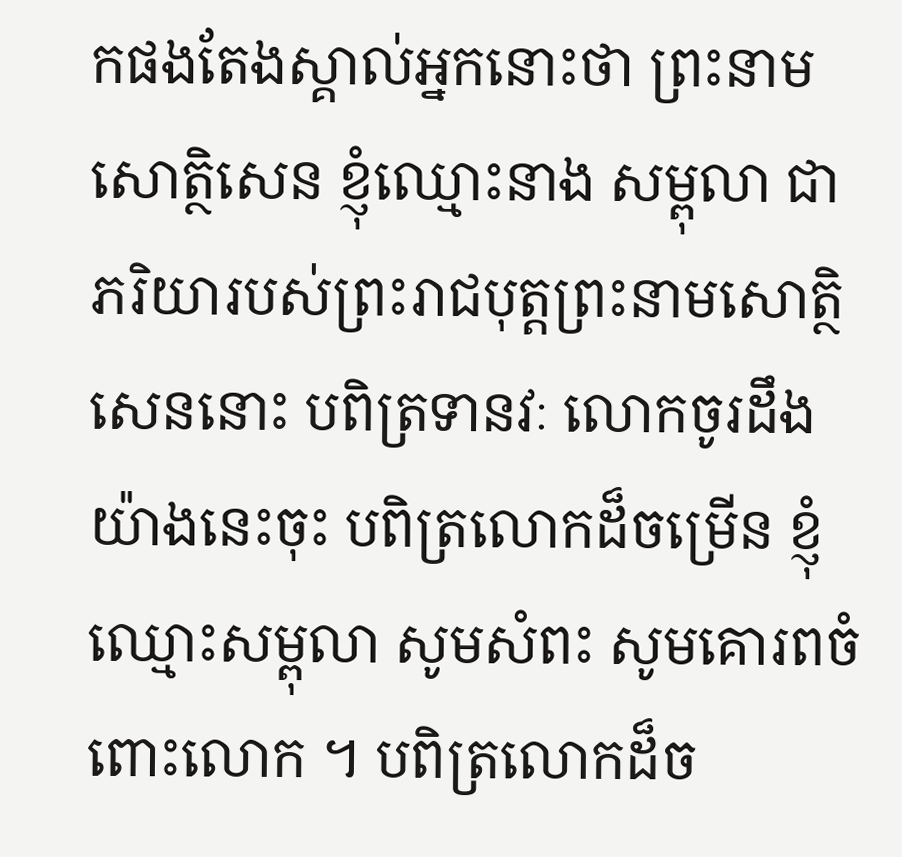កផងតែងស្គាល់អ្នកនោះថា ព្រះនាមសោត្ថិសេន ខ្ញុំឈ្មោះនាង សម្ពុលា ជាភរិយារបស់ព្រះរាជបុត្តព្រះនាមសោត្ថិសេននោះ បពិត្រទានវៈ លោកចូរដឹងយ៉ាងនេះចុះ បពិត្រលោកដ៏ចម្រើន ខ្ញុំឈ្មោះសម្ពុលា សូមសំពះ សូមគោរពចំពោះលោក ។ បពិត្រលោកដ៏ច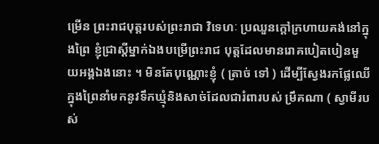ម្រើន ព្រះរាជបុត្តរបស់ព្រះរាជា វិទេហៈ ប្រឈួនក្តៅក្រហាយគង់នៅក្នុងព្រៃ ខ្ញុំជ្រាស្តីម្នាក់ឯងបម្រើព្រះរាជ បុត្តដែលមានរោគបៀតបៀនមួយអង្គឯងនោះ ។ មិនតែបុណ្ណោះខ្ញុំ ( ត្រាច់ ទៅ ) ដើម្បីស្វែងរកផ្លែឈើក្នុងព្រៃនាំមកនូវទឹកឃ្មុំនិងសាច់ដែលជារំពារបស់ ម្រឹគណា ( ស្វាមីរបស់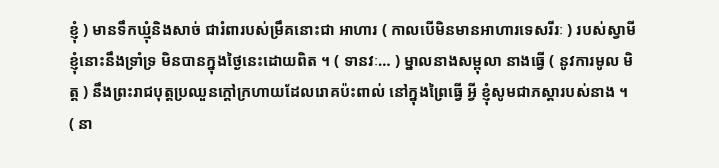ខ្ញុំ ) មានទឹកឃ្មុំនិងសាច់ ជារំពារបស់ម្រឹគនោះជា អាហារ ( កាលបើមិនមានអាហារទេសរីរៈ ) របស់ស្វាមីខ្ញុំនោះនឹងទ្រាំទ្រ មិនបានក្នុងថ្ងៃនេះដោយពិត ។ ( ទានវៈ… ) ម្នាលនាងសម្ពុលា នាងធ្វើ ( នូវការមូល មិត្ត ) នឹងព្រះរាជបុត្តប្រឈួនក្តៅក្រហាយដែលរោគប៉ះពាល់ នៅក្នុងព្រៃធ្វើ អ្វី ខ្ញុំសូមជាភស្តារបស់នាង ។ ( នា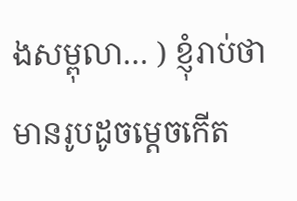ងសម្ពុលា… ) ខ្ញុំរាប់ថាមានរូបដូចម្តេចកើត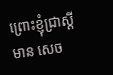ព្រោះខ្ញុំជ្រាស្តីមាន សេច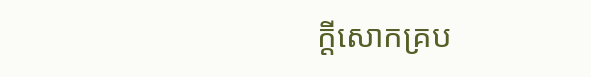ក្តីសោកគ្រប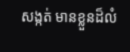សង្កត់ មានខ្លួនដ៏លំ